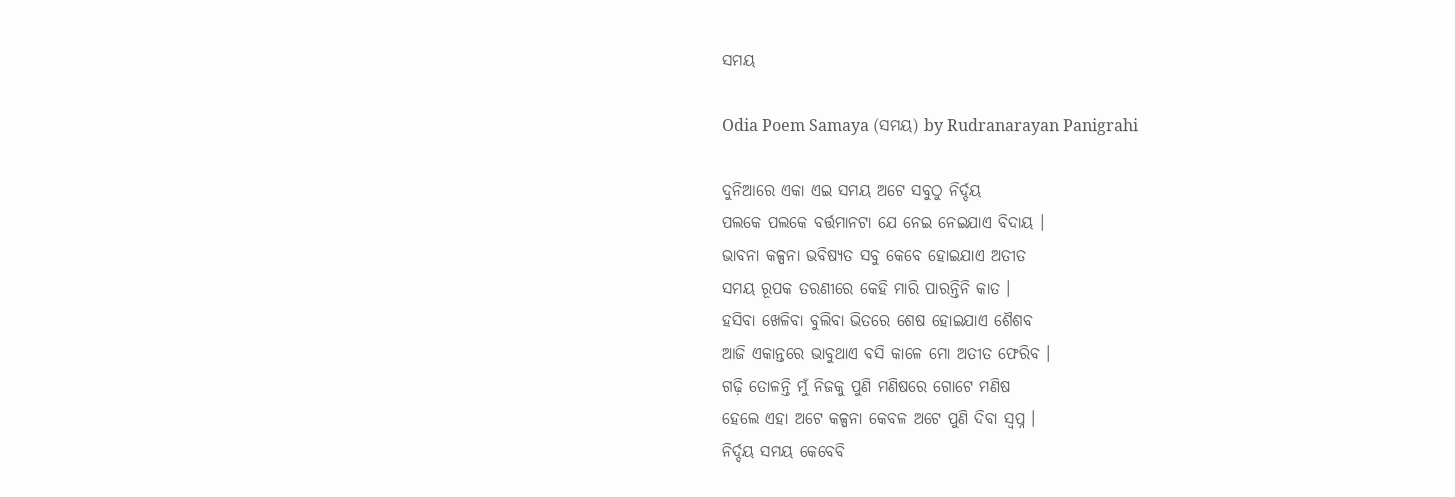ସମୟ

Odia Poem Samaya (ସମୟ) by Rudranarayan Panigrahi

ଦୁନିଆରେ ଏକା ଏଇ ସମୟ ଅଟେ ସବୁଠୁ ନିର୍ଦ୍ଦୟ
ପଲକେ ପଲକେ ବର୍ତ୍ତମାନଟା ଯେ ନେଇ ନେଇଯାଏ ବିଦାୟ ।
ଭାବନା କଳ୍ପନା ଭବିଷ୍ୟତ ସବୁ କେବେ ହୋଇଯାଏ ଅତୀତ
ସମୟ ରୂପକ ତରଣୀରେ କେହି ମାରି ପାରନ୍ତିନି କାତ ।
ହସିବା ଖେଳିବା ବୁଲିବା ଭିତରେ ଶେଷ ହୋଇଯାଏ ଶୈଶବ
ଆଜି ଏକାନ୍ତରେ ଭାବୁଥାଏ ବସି କାଳେ ମୋ ଅତୀତ ଫେରିବ ।
ଗଢ଼ି ତୋଳନ୍ତି ମୁଁ ନିଜକୁ ପୁଣି ମଣିଷରେ ଗୋଟେ ମଣିଷ
ହେଲେ ଏହା ଅଟେ କଳ୍ପନା କେବଳ ଅଟେ ପୁଣି ଦିବା ସ୍ୱପ୍ନ ।
ନିର୍ଦ୍ଦୟ ସମୟ କେବେବି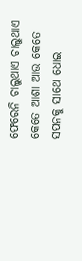ଫେରେନି ଚାଲୁଥାଏ ଚାଲୁଥାଏ
କେତେ ଆଶା ଆଉ କେତେ ସପନକୁ ସାଥେ ଧୋଇ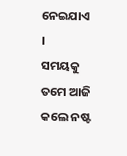ନେଇଯାଏ ।
ସମୟକୁ ତମେ ଆଜି କଲେ ନଷ୍ଟ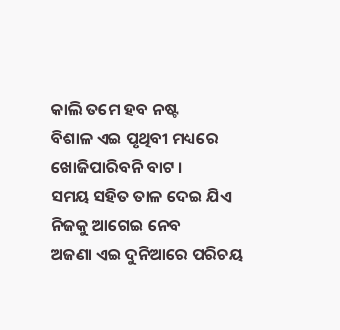କାଲି ତମେ ହବ ନଷ୍ଟ
ବିଶାଳ ଏଇ ପୃଥିବୀ ମଧ୍ୟରେ ଖୋଜିପାରିବନି ବାଟ ।
ସମୟ ସହିତ ତାଳ ଦେଇ ଯିଏ ନିଜକୁ ଆଗେଇ ନେବ
ଅଜଣା ଏଇ ଦୁନିଆରେ ପରିଚୟ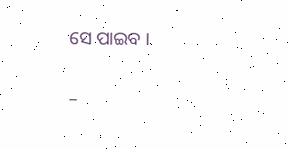ସେ ପାଇବ ।

–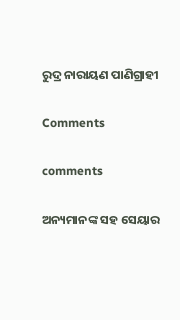ରୁଦ୍ର ନାରାୟଣ ପାଣିଗ୍ରାହୀ

Comments

comments

ଅନ୍ୟମାନଙ୍କ ସହ ସେୟାର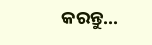କରନ୍ତୁ...